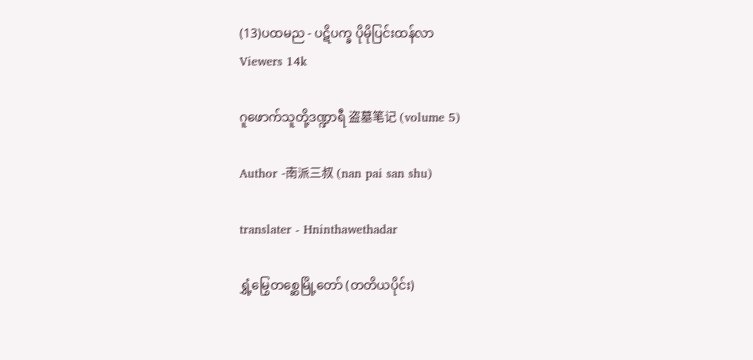(13)ပထမည - ပဋိပက္ခ ပိုမိုပြင်းထန်လာ
Viewers 14k

ဂူဖောက်သူတို့ဒဏ္ဍာရီ 盗墓笔记 (volume 5)

Author -南派三叔 (nan pai san shu)

translater - Hninthawethadar

ရွှံ့မြွေတစ္ဆေမြို့တော် (တတိယပိုင်း)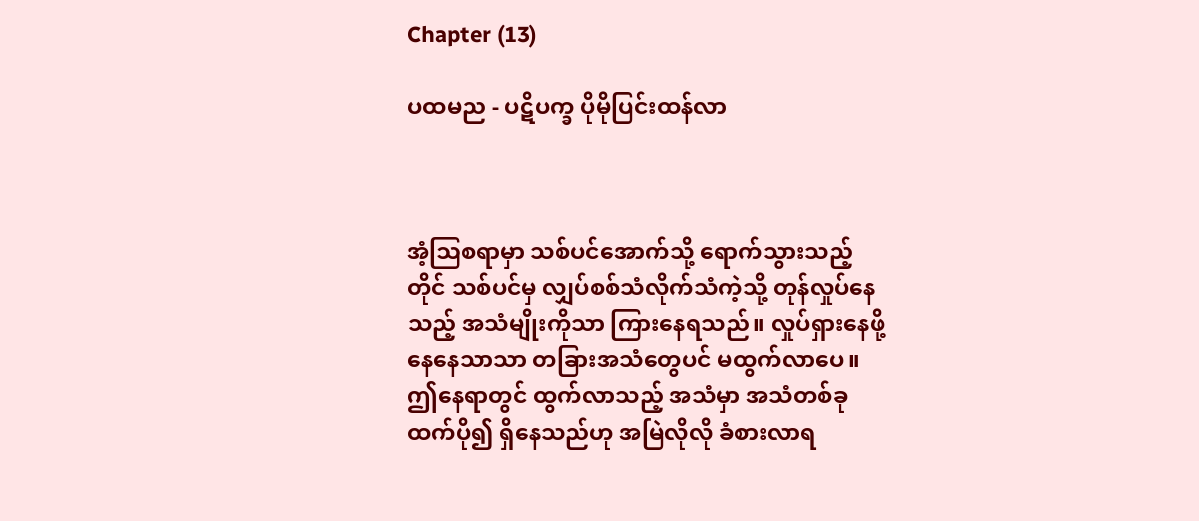Chapter (13)

ပထမည - ပဋိပက္ခ ပိုမိုပြင်းထန်လာ



အံ့ဩစရာမှာ သစ်ပင်အောက်သို့ ရောက်သွားသည့်တိုင် သစ်ပင်မှ လျှပ်စစ်သံလိုက်သံကဲ့သို့ တုန်လှုပ်နေသည့် အသံမျိုးကိုသာ ကြားနေရသည်။ လှုပ်ရှားနေဖို့ နေနေသာသာ တခြားအသံတွေပင် မထွက်လာပေ။ ဤနေရာတွင် ထွက်လာသည့် အသံမှာ အသံတစ်ခုထက်ပို၍ ရှိနေသည်ဟု အမြဲလိုလို ခံစားလာရ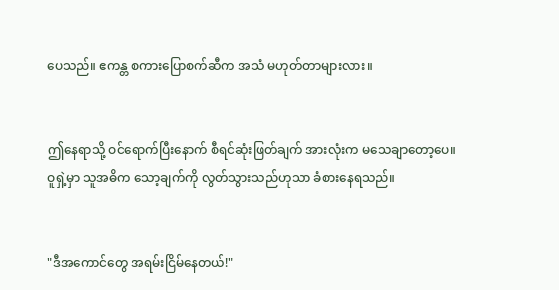ပေသည်။ ဧကန္တ စကားပြောစက်ဆီက အသံ မဟုတ်တာများလား။


ဤနေရာသို့ ဝင်ရောက်ပြီးနောက် စီရင်ဆုံးဖြတ်ချက် အားလုံးက မသေချာတော့ပေ။ ဝူရှဲ့မှာ သူအဓိက သော့ချက်ကို လွတ်သွားသည်ဟုသာ ခံစားနေရသည်။


"ဒီအကောင်တွေ အရမ်းငြိမ်နေတယ်!"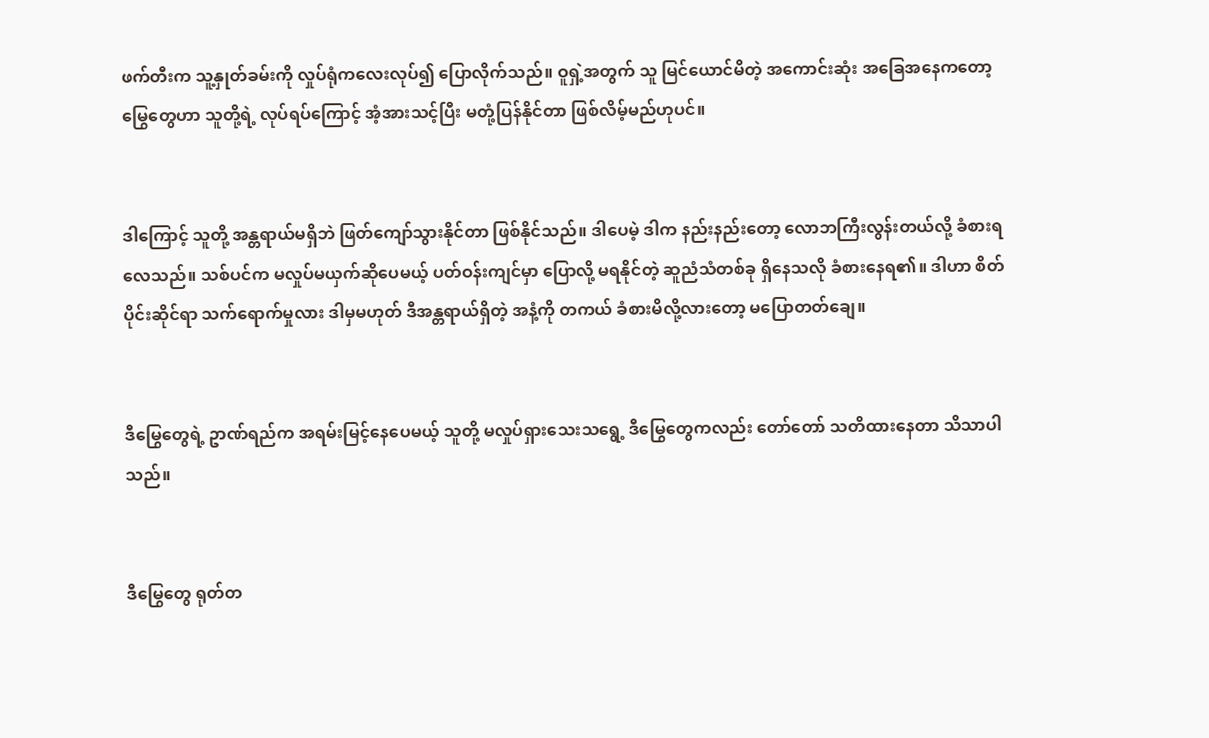ဖက်တီးက သူ့နှုတ်ခမ်းကို လှုပ်ရုံကလေးလုပ်၍ ပြောလိုက်သည်။ ဝူရှဲ့အတွက် သူ မြင်ယောင်မိတဲ့ အကောင်းဆုံး အခြေအနေကတော့ မြွေတွေဟာ သူတို့ရဲ့ လုပ်ရပ်ကြောင့် အံ့အားသင့်ပြီး မတုံ့ပြန်နိုင်တာ ဖြစ်လိမ့်မည်ဟုပင်။


ဒါကြောင့် သူတို့ အန္တရာယ်မရှိဘဲ ဖြတ်ကျော်သွားနိုင်တာ ဖြစ်နိုင်သည်။ ဒါပေမဲ့ ဒါက နည်းနည်းတော့ လောဘကြီးလွန်းတယ်လို့ ခံစားရလေသည်။ သစ်ပင်က မလှုပ်မယှက်ဆိုပေမယ့် ပတ်ဝန်းကျင်မှာ ပြောလို့ မရနိုင်တဲ့ ဆူညံသံတစ်ခု ရှိနေသလို ခံစားနေရ၏။ ဒါဟာ စိတ်ပိုင်းဆိုင်ရာ သက်ရောက်မှုလား ဒါမှမဟုတ် ဒီအန္တရာယ်ရှိတဲ့ အနံ့ကို တကယ် ခံစားမိလို့လားတော့ မပြောတတ်ချေ။


ဒီမြွေတွေရဲ့ ဥာဏ်ရည်က အရမ်းမြင့်နေပေမယ့် သူတို့ မလှုပ်ရှားသေးသရွေ့ ဒီမြွေတွေကလည်း တော်တော် သတိထားနေတာ သိသာပါသည်။


ဒီမြွေတွေ ရုတ်တ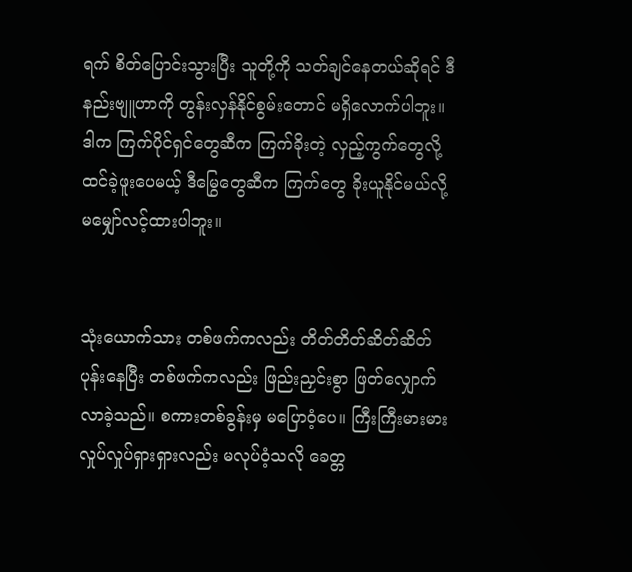ရက် စိတ်ပြောင်းသွားပြီး သူတို့ကို သတ်ချင်နေတယ်ဆိုရင် ဒီနည်းဗျူဟာကို တွန်းလှန်နိုင်စွမ်းတောင် မရှိလောက်ပါဘူး။ ဒါက ကြက်ပိုင်ရှင်တွေဆီက ကြက်ခိုးတဲ့ လှည့်ကွက်တွေလို့ ထင်ခဲ့ဖူးပေမယ့် ဒီမြွေတွေဆီက ကြက်တွေ ခိုးယူနိုင်မယ်လို့ မမျှော်လင့်ထားပါဘူး။


သုံးယောက်သား တစ်ဖက်ကလည်း တိတ်တိတ်ဆိတ်ဆိတ် ပုန်းနေပြီး တစ်ဖက်ကလည်း ဖြည်းညှင်းစွာ ဖြတ်လျှောက်လာခဲ့သည်။ စကားတစ်ခွန်းမှ မပြောဝံ့ပေ။ ကြီးကြီးမားမား လှုပ်လှုပ်ရှားရှားလည်း မလုပ်ဝံ့သလို ခေတ္တ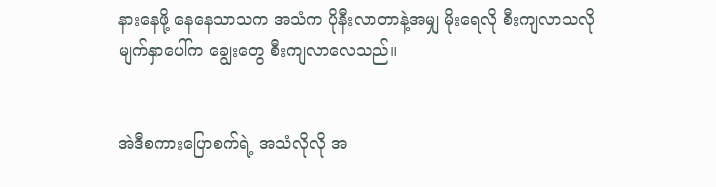နားနေဖို့ နေနေသာသက အသံက ပိုနီးလာတာနဲ့အမျှ မိုးရေလို စီးကျလာသလို မျက်နှာပေါ်က ချွေးတွေ စီးကျလာလေသည်။


အဲဒီစကားပြောစက်ရဲ့ အသံလိုလို အ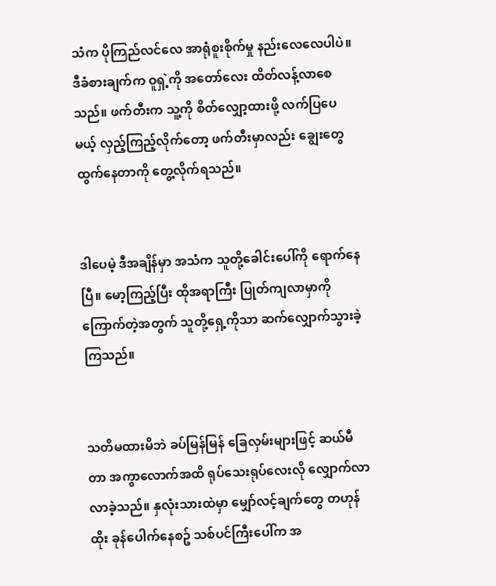သံက ပိုကြည်လင်လေ အာရုံစူးစိုက်မှု နည်းလေလေပါပဲ။ ဒီခံစားချက်က ဝူရှဲ့ကို အတော်လေး ထိတ်လန့်လာစေသည်။ ဖက်တီးက သူ့ကို စိတ်လျှော့ထားဖို့ လက်ပြပေမယ့် လှည့်ကြည့်လိုက်တော့ ဖက်တီးမှာလည်း ချွေးတွေ ထွက်နေတာကို တွေ့လိုက်ရသည်။


ဒါပေမဲ့ ဒီအချိန်မှာ အသံက သူတို့ခေါင်းပေါ်ကို ရောက်နေပြီ။ မော့ကြည့်ပြီး ထိုအရာကြီး ပြုတ်ကျလာမှာကို ကြောက်တဲ့အတွက် သူတို့ရှေ့ကိုသာ ဆက်လျှောက်သွားခဲ့ကြသည်။


သတိမထားမိဘဲ ခပ်မြန်မြန် ခြေလှမ်းများဖြင့် ဆယ်မီတာ အကွာလောက်အထိ ရုပ်သေးရုပ်လေးလို လျှောက်လာလာခဲ့သည်။ နှလုံးသားထဲမှာ မျှော်လင့်ချက်တွေ တဟုန်ထိုး ခုန်ပေါက်နေစဥ် သစ်ပင်ကြီးပေါ်က အ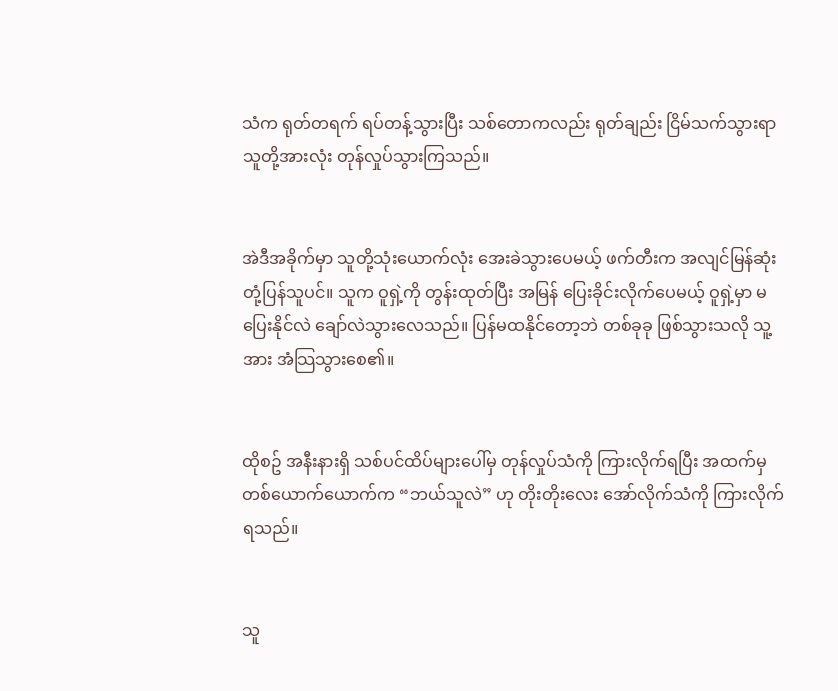သံက ရုတ်တရက် ရပ်တန့်သွားပြီး သစ်တောကလည်း ရုတ်ချည်း ငြိမ်သက်သွားရာ သူတို့အားလုံး တုန်လှုပ်သွားကြသည်။


အဲဒီအခိုက်မှာ သူတို့သုံးယောက်လုံး အေးခဲသွားပေမယ့် ဖက်တီးက အလျင်မြန်ဆုံး တုံ့ပြန်သူပင်။ သူက ဝူရှဲ့ကို တွန်းထုတ်ပြီး အမြန် ပြေးခိုင်းလိုက်ပေမယ့် ဝူရှဲ့မှာ မပြေးနိုင်လဲ ချော်လဲသွားလေသည်။ ပြန်မထနိုင်တော့ဘဲ တစ်ခုခု ဖြစ်သွားသလို သူ့အား အံသြသွားစေ၏။


ထိုစဥ် အနီးနားရှိ သစ်ပင်ထိပ်များပေါ်မှ တုန်လှုပ်သံကို ကြားလိုက်ရပြီး အထက်မှတစ်ယောက်ယောက်က “ဘယ်သူလဲ” ဟု တိုးတိုးလေး အော်လိုက်သံကို ကြားလိုက်ရသည်။


သူ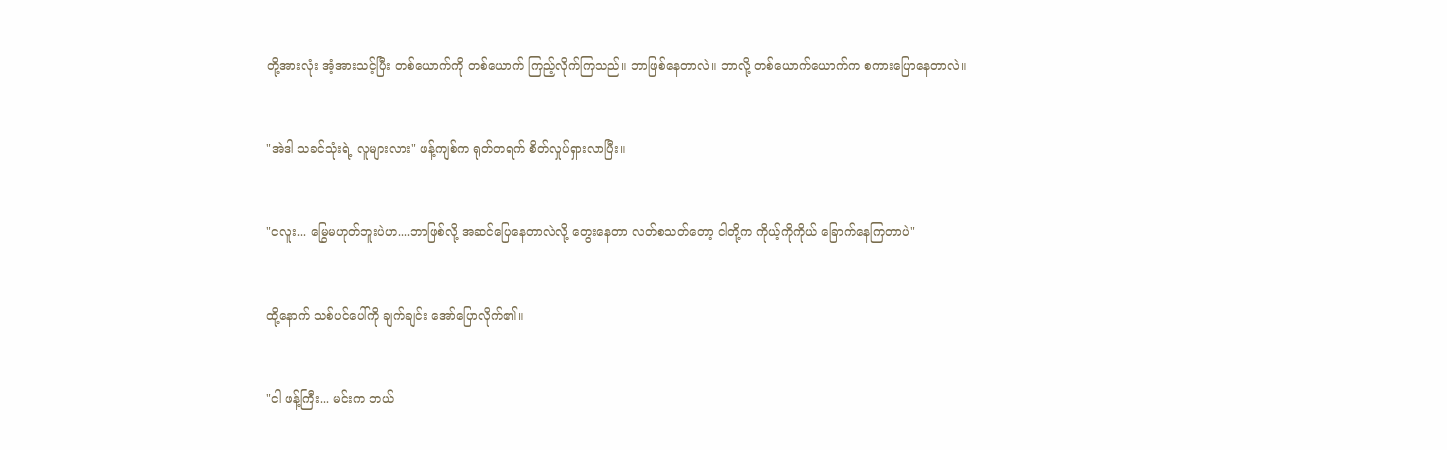တို့အားလုံး အံ့အားသင့်ပြီး တစ်ယောက်ကို တစ်ယောက် ကြည့်လိုက်ကြသည်။ ဘာဖြစ်နေတာလဲ။ ဘာလို့ တစ်ယောက်ယောက်က စကားပြောနေတာလဲ။


"အဲဒါ သခင်သုံးရဲ့ လူများလား" ဖန့်ကျစ်က ရုတ်တရက် စိတ်လှုပ်ရှားလာပြီး။


"ငလူး... မြွေမဟုတ်ဘူးပဲဟ....ဘာဖြစ်လို့ အဆင်ပြေနေတာလဲလို့ တွေးနေတာ လတ်စသတ်တော့ ငါတို့က ကိုယ့်ကိုကိုယ် ခြောက်နေကြတာပဲ"


ထို့နောက် သစ်ပင်ပေါ်ကို ချက်ချင်း အော်ပြောလိုက်၏။


"ငါ ဖန့်ကြီး... မင်းက ဘယ်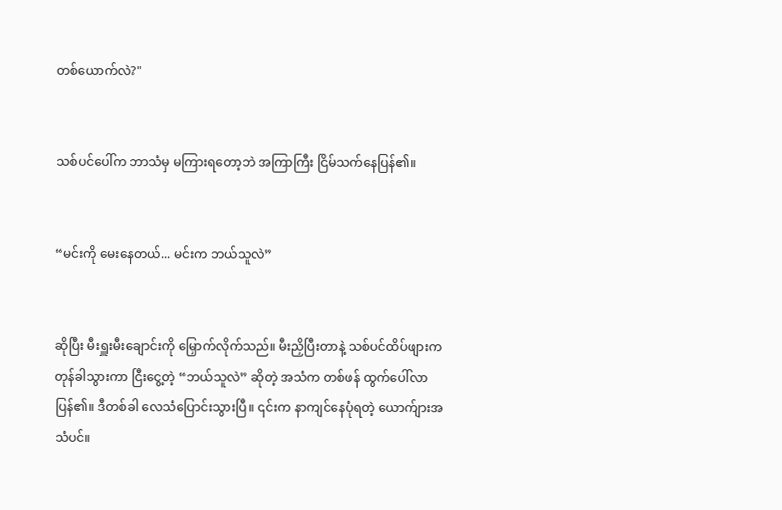တစ်ယောက်လဲ?"


သစ်ပင်ပေါ်က ဘာသံမှ မကြားရတော့ဘဲ အကြာကြီး ငြိမ်သက်နေပြန်၏။


“မင်းကို မေးနေတယ်... မင်းက ဘယ်သူလဲ”


ဆိုပြီး မီးရှူးမီးချောင်းကို မြှောက်လိုက်သည်။ မီးညှိပြီးတာနဲ့ သစ်ပင်ထိပ်ဖျားက တုန်ခါသွားကာ ငြီးငွေ့တဲ့ “ဘယ်သူလဲ” ဆိုတဲ့ အသံက တစ်ဖန် ထွက်ပေါ်လာပြန်၏။ ဒီတစ်ခါ လေသံပြောင်းသွားပြီ။ ၎င်းက နာကျင်နေပုံရတဲ့ ယောက်ျားအသံပင်။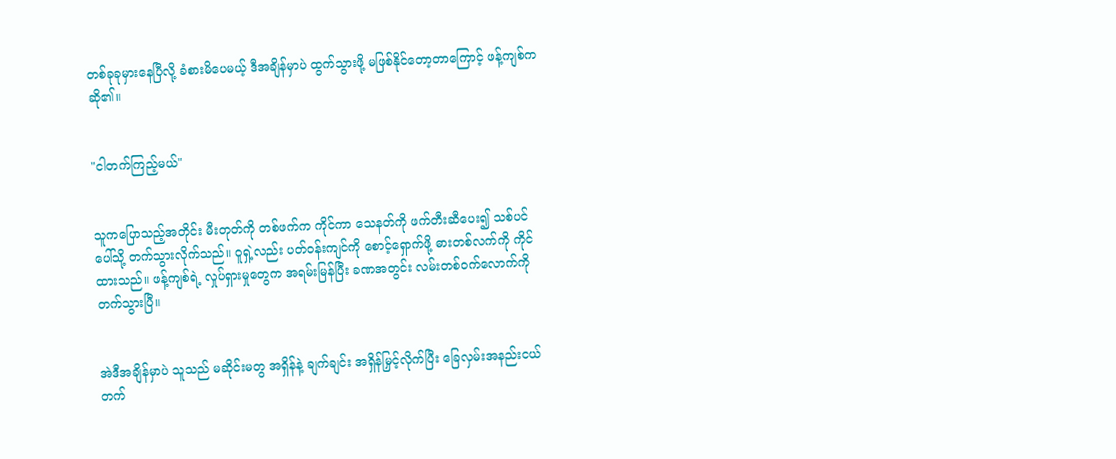တစ်ခုခုမှားနေပြီလို့ ခံစားမိပေမယ့် ဒီအချိန်မှာပဲ ထွက်သွားဖို့ မဖြစ်နိုင်တော့တာကြောင့် ဖန့်ကျစ်က ဆို၏။


"ငါတက်ကြည့်မယ်"


သူကပြောသည့်အတိုင်း မီးတုတ်ကို တစ်ဖက်က ကိုင်ကာ သေနတ်ကို ဖက်တီးဆီပေး၍ သစ်ပင်ပေါ်သို့ တက်သွားလိုက်သည်။ ဝူရှဲ့လည်း ပတ်ဝန်းကျင်ကို စောင့်ရှောက်ဖို့ ဓားတစ်လက်ကို ကိုင်ထားသည်။ ဖန့်ကျစ်ရဲ့ လှုပ်ရှားမှုတွေက အရမ်းမြန်ပြီး ခဏအတွင်း လမ်းတစ်ဝက်လောက်ကို တက်သွားပြီ။


အဲဒီအချိန်မှာပဲ သူသည် မဆိုင်းမတွ အရှိန်နဲ့ ချက်ချင်း အရှိန်မြှင့်လိုက်ပြီး ခြေလှမ်းအနည်းငယ် တက်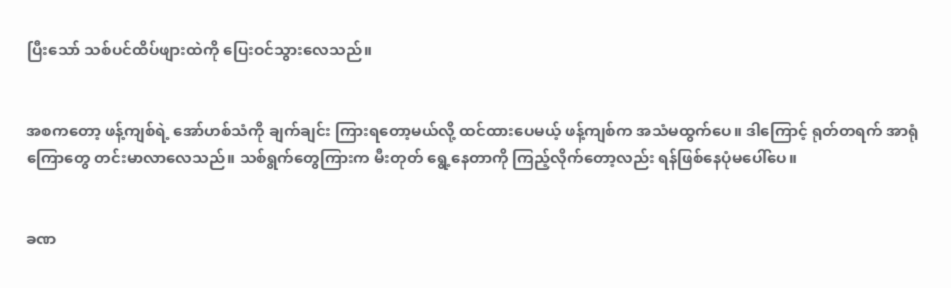ပြီးသော် သစ်ပင်ထိပ်ဖျားထဲကို ပြေးဝင်သွားလေသည်။


အစကတော့ ဖန့်ကျစ်ရဲ့ အော်ဟစ်သံကို ချက်ချင်း ကြားရတော့မယ်လို့ ထင်ထားပေမယ့် ဖန့်ကျစ်က အသံမထွက်ပေ။ ဒါကြောင့် ရုတ်တရက် အာရုံကြောတွေ တင်းမာလာလေသည်။ သစ်ရွက်တွေကြားက မီးတုတ် ရွေ့နေတာကို ကြည့်လိုက်တော့လည်း ရန်ဖြစ်နေပုံမပေါ်ပေ။


ခဏ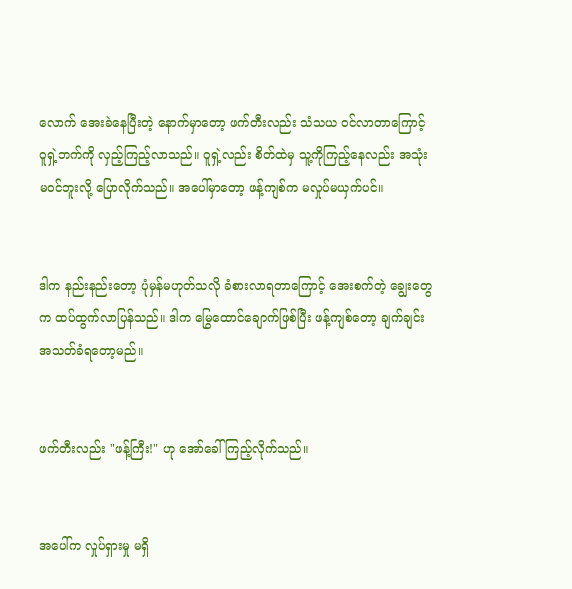လောက် အေးခဲနေပြီးတဲ့ နောက်မှာတော့ ဖက်တီးလည်း သံသယ ဝင်လာတာကြောင့် ဝူရှဲ့ဘက်ကို လှည့်ကြည့်လာသည်။ ဝူရှဲ့လည်း စိတ်ထဲမှ သူ့ကိုကြည့်နေလည်း အသုံးမဝင်ဘူးလို့ ပြောလိုက်သည်။ အပေါ်မှာတော့ ဖန့်ကျစ်က မလှုပ်မယှက်ပင်။


ဒါက နည်းနည်းတော့ ပုံမှန်မဟုတ်သလို ခံစားလာရတာကြောင့် အေးစက်တဲ့ ချွေးတွေက ထပ်ထွက်လာပြန်သည်။ ဒါက မြွေထောင်ချောက်ဖြစ်ပြီး ဖန့်ကျစ်တော့ ချက်ချင်း အသတ်ခံရတော့မည်။


ဖက်တီးလည်း "ဖန့်ကြီး!" ဟု အော်ခေါ်ကြည့်လိုက်သည်။


အပေါ်က လှုပ်ရှားမှု မရှိ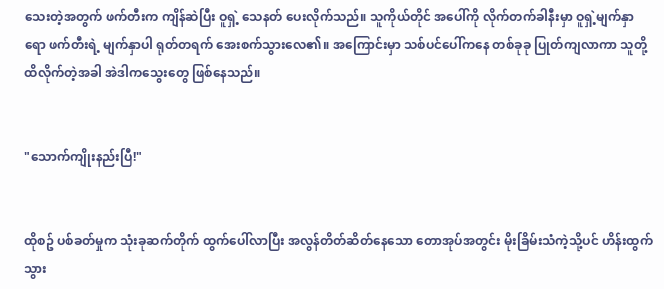သေးတဲ့အတွက် ဖက်တီးက ကျိန်ဆဲပြီး ဝူရှဲ့ သေနတ် ပေးလိုက်သည်။ သူကိုယ်တိုင် အပေါ်ကို လိုက်တက်ခါနီးမှာ ဝူရှဲ့မျက်နှာရော ဖက်တီးရဲ့ မျက်နှာပါ ရုတ်တရက် အေးစက်သွားလေ၏။ အကြောင်းမှာ သစ်ပင်ပေါ်ကနေ တစ်ခုခု ပြုတ်ကျလာကာ သူတို့ထိလိုက်တဲ့အခါ အဲဒါကသွေးတွေ ဖြစ်နေသည်။


"သောက်ကျိုးနည်းပြီ!"


ထိုစဥ် ပစ်ခတ်မှုက သုံးခုဆက်တိုက် ထွက်ပေါ်လာပြီး အလွန်တိတ်ဆိတ်နေသော တောအုပ်အတွင်း မိုးခြိမ်းသံကဲ့သို့ပင် ဟိန်းထွက်သွား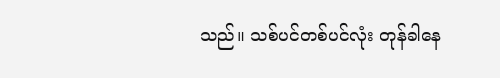သည်။ သစ်ပင်တစ်ပင်လုံး တုန်ခါနေ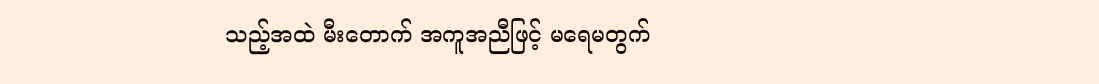သည့်အထဲ မီးတောက် အကူအညီဖြင့် မရေမတွက်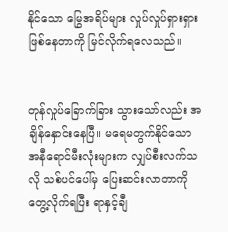နိုင်သော မြွေအရိပ်များ လှုပ်လှုပ်ရှားရှား ဖြစ်နေတာကို မြင်လိုက်ရလေသည်။


တုန်လှုပ်ခြောက်ခြား သွားသော်လည်း အချိန်နှောင်းနေပြီ။ မရေမတွက်နိုင်သော အနီရောင်မီးလုံးများက လျှပ်စီးလက်သလို သစ်ပင်ပေါ်မှ ပြေးဆင်းလာတာကို တွေ့လိုက်ရပြီး ရာနှင့်ချီ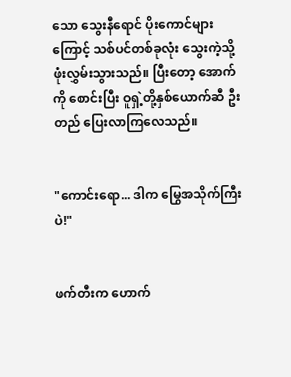သော သွေးနီရောင် ပိုးကောင်များကြောင့် သစ်ပင်တစ်ခုလုံး သွေးကဲ့သို့ ဖုံးလွှမ်းသွားသည်။ ပြီးတော့ အောက်ကို စောင်းပြီး ဝူရှဲ့တို့နှစ်ယောက်ဆီ ဦးတည် ပြေးလာကြလေသည်။


"ကောင်းရော... ဒါက မြွေအသိုက်ကြီးပဲ!"


ဖက်တီးက ဟောက်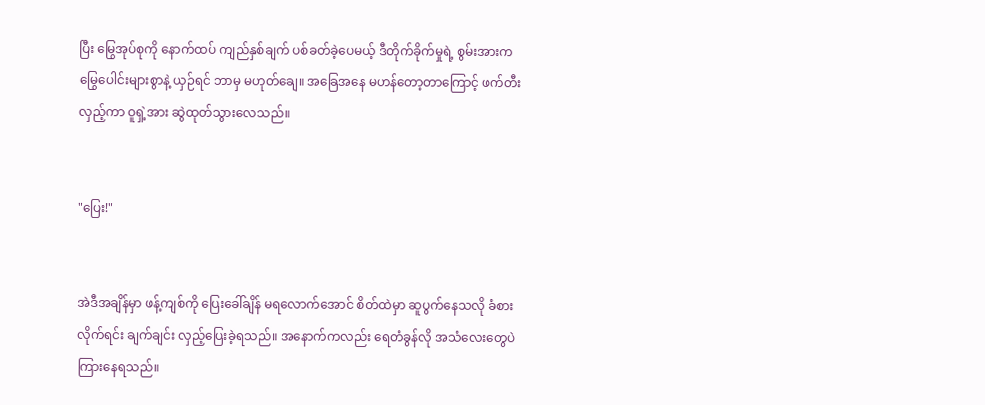ပြီး မြွေအုပ်စုကို နောက်ထပ် ကျည်နှစ်ချက် ပစ်ခတ်ခဲ့ပေမယ့် ဒီတိုက်ခိုက်မှုရဲ့ စွမ်းအားက မြွေပေါင်းများစွာနဲ့ ယှဉ်ရင် ဘာမှ မဟုတ်ချေ။ အခြေအနေ မဟန်တော့တာကြောင့် ဖက်တီးလှည့်ကာ ဝူရှဲ့အား ဆွဲထုတ်သွားလေသည်။


"ပြေး!"


အဲဒီအချိန်မှာ ဖန့်ကျစ်ကို ပြေးခေါ်ချိန် မရလောက်အောင် စိတ်ထဲမှာ ဆူပွက်နေသလို ခံစားလိုက်ရင်း ချက်ချင်း လှည့်ပြေးခဲ့ရသည်။ အနောက်ကလည်း ရေတံခွန်လို အသံလေးတွေပဲ ကြားနေရသည်။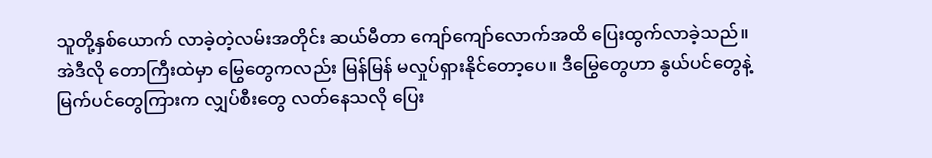သူတို့နှစ်ယောက် လာခဲ့တဲ့လမ်းအတိုင်း ဆယ်မီတာ ကျော်ကျော်လောက်အထိ ပြေးထွက်လာခဲ့သည်။ အဲဒီလို တောကြီးထဲမှာ မြွေတွေကလည်း မြန်မြန် မလှုပ်ရှားနိုင်တော့ပေ။ ဒီမြွေတွေဟာ နွယ်ပင်တွေနဲ့ မြက်ပင်တွေကြားက လျှပ်စီးတွေ လတ်နေသလို ပြေး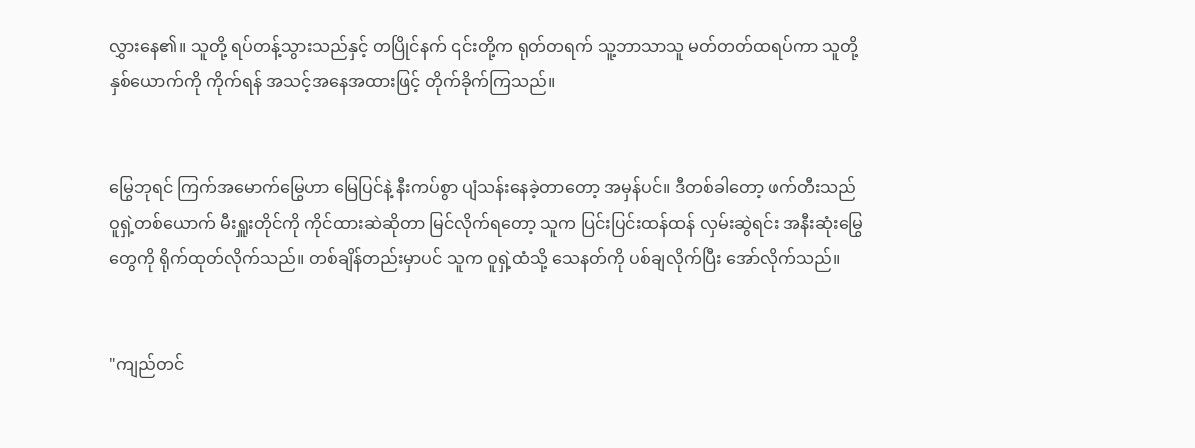လွှားနေ၏။ သူတို့ ရပ်တန့်သွားသည်နှင့် တပြိုင်နက် ၎င်းတို့က ရုတ်တရက် သူ့ဘာသာသူ မတ်တတ်ထရပ်ကာ သူတို့နှစ်ယောက်ကို ကိုက်ရန် အသင့်အနေအထားဖြင့် တိုက်ခိုက်ကြသည်။


မြွေဘုရင် ကြက်အမောက်မြွေဟာ မြေပြင်နဲ့ နီးကပ်စွာ ပျံသန်းနေခဲ့တာတော့ အမှန်ပင်။ ဒီတစ်ခါတော့ ဖက်တီးသည် ဝူရှဲ့တစ်ယောက် မီးရှူးတိုင်ကို ကိုင်ထားဆဲဆိုတာ မြင်လိုက်ရတော့ သူက ပြင်းပြင်းထန်ထန် လှမ်းဆွဲရင်း အနီးဆုံးမြွေတွေကို ရိုက်ထုတ်လိုက်သည်။ တစ်ချိန်တည်းမှာပင် သူက ဝူရှဲ့ထံသို့ သေနတ်ကို ပစ်ချလိုက်ပြီး အော်လိုက်သည်။


"ကျည်တင်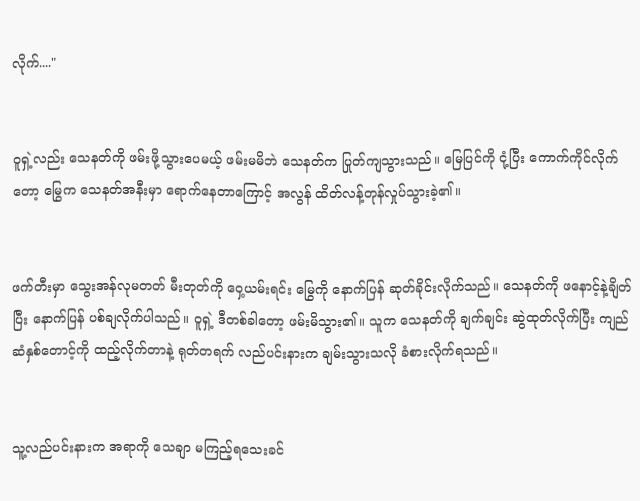လိုက်...."


ဝူရှဲ့လည်း သေနတ်ကို ဖမ်းဖို့သွားပေမယ့် ဖမ်းမမိဘဲ သေနတ်က ပြုတ်ကျသွားသည်။ မြေပြင်ကို ငုံ့ပြီး ကောက်ကိုင်လိုက်တော့ မြွေက သေနတ်အနီးမှာ ရောက်နေတာကြောင့် အလွန် ထိတ်လန့်တုန်လှုပ်သွားခဲ့၏။


ဖက်တီးမှာ သွေးအန်လုမတတ် မီးတုတ်ကို ဝှေ့ယမ်းရင်း မြွေကို နောက်ပြန် ဆုတ်ခိုင်းလိုက်သည်။ သေနတ်ကို ဖနောင့်နဲ့ချိတ်ပြီး နောက်ပြန် ပစ်ချလိုက်ပါသည်။ ဝူရှဲ့ ဒီတစ်ခါတော့ ဖမ်းမိသွား၏။ သူက သေနတ်ကို ချက်ချင်း ဆွဲထုတ်လိုက်ပြီး ကျည်ဆံနှစ်တောင့်ကို ထည့်လိုက်တာနဲ့ ရုတ်တရက် လည်ပင်းနားက ချမ်းသွားသလို ခံစားလိုက်ရသည်။


သူ့လည်ပင်းနားက အရာကို သေချာ မကြည့်ရသေးခင်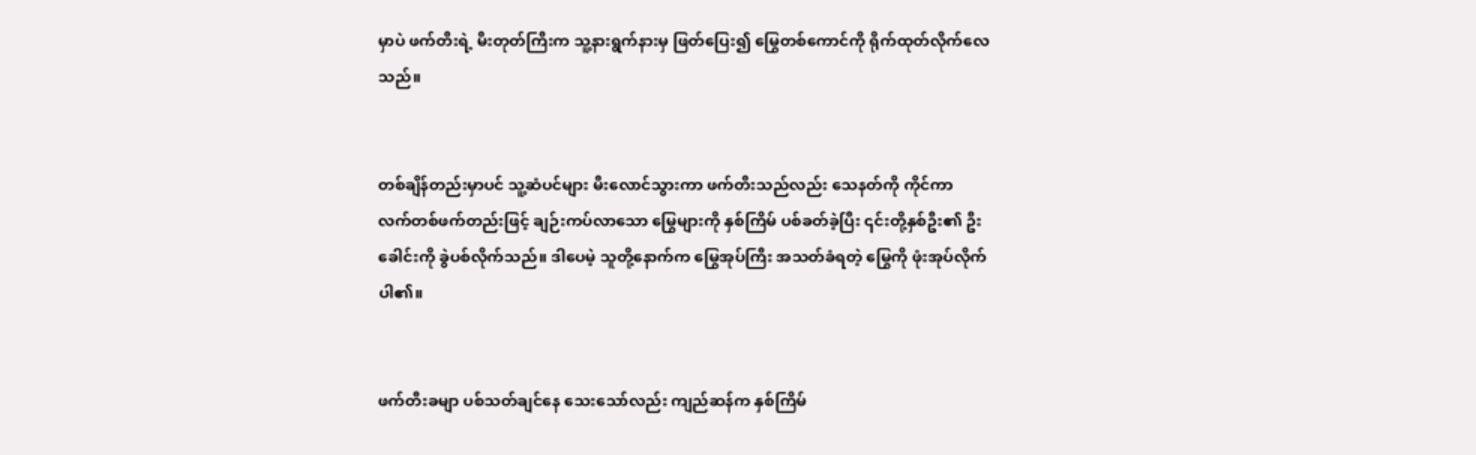မှာပဲ ဖက်တီးရဲ့ မီးတုတ်ကြီးက သူ့နားရွက်နားမှ ဖြတ်ပြေး၍ မြွေတစ်ကောင်ကို ရိုက်ထုတ်လိုက်လေသည်။


တစ်ချိန်တည်းမှာပင် သူ့ဆံပင်များ မီးလောင်သွားကာ ဖက်တီးသည်လည်း သေနတ်ကို ကိုင်ကာ လက်တစ်ဖက်တည်းဖြင့် ချဉ်းကပ်လာသော မြွေများကို နှစ်ကြိမ် ပစ်ခတ်ခဲ့ပြီး ၎င်းတို့နှစ်ဦး၏ ဦးခေါင်းကို ခွဲပစ်လိုက်သည်။ ဒါပေမဲ့ သူတို့နောက်က မြွေအုပ်ကြီး အသတ်ခံရတဲ့ မြွေကို ဖုံးအုပ်လိုက်ပါ၏။


ဖက်တီးခမျာ ပစ်သတ်ချင်နေ သေးသော်လည်း ကျည်ဆန်က နှစ်ကြိမ်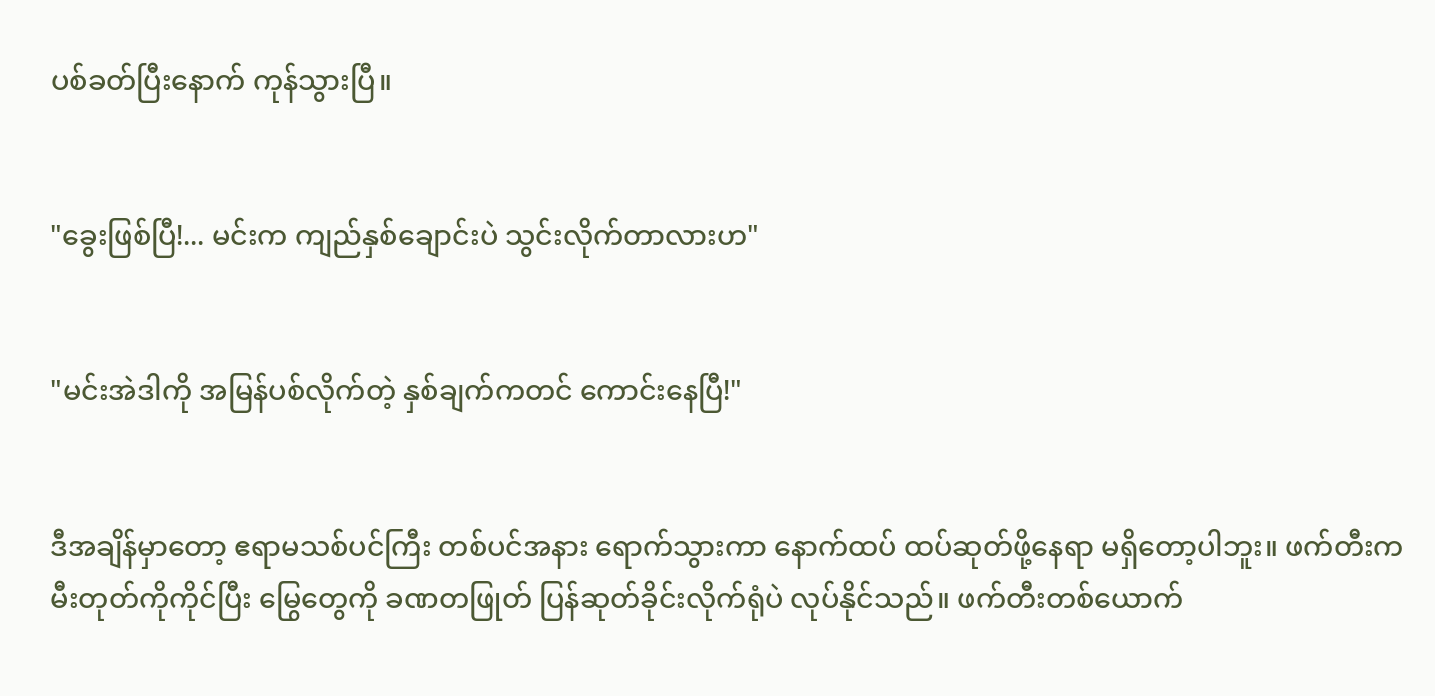ပစ်ခတ်ပြီးနောက် ကုန်သွားပြီ။


"ခွေးဖြစ်ပြီ!... မင်းက ကျည်နှစ်ချောင်းပဲ သွင်းလိုက်တာလားဟ"


"မင်းအဲဒါကို အမြန်ပစ်လိုက်တဲ့ နှစ်ချက်ကတင် ကောင်းနေပြီ!"


ဒီအချိန်မှာတော့ ဧရာမသစ်ပင်ကြီး တစ်ပင်အနား ရောက်သွားကာ နောက်ထပ် ထပ်ဆုတ်ဖို့နေရာ မရှိတော့ပါဘူး။ ဖက်တီးက မီးတုတ်ကိုကိုင်ပြီး မြွေတွေကို ခဏတဖြုတ် ပြန်ဆုတ်ခိုင်းလိုက်ရုံပဲ လုပ်နိုင်သည်။ ဖက်တီးတစ်ယောက်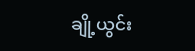ချို့ယွင်း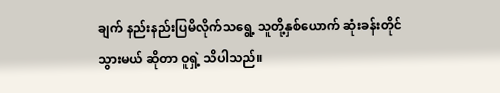ချက် နည်းနည်းပြမိလိုက်သရွေ့ သူတို့နှစ်ယောက် ဆုံးခန်းတိုင်သွားမယ် ဆိုတာ ဝူရှဲ့ သိပါသည်။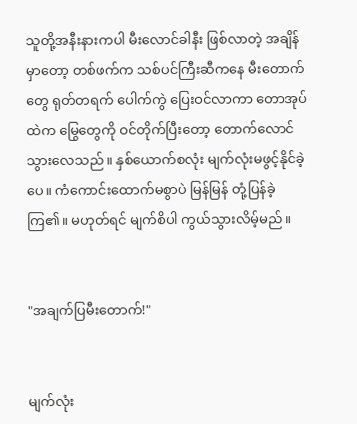သူတို့အနီးနားကပါ မီးလောင်ခါနီး ဖြစ်လာတဲ့ အချိန်မှာတော့ တစ်ဖက်က သစ်ပင်ကြီးဆီကနေ မီးတောက်တွေ ရုတ်တရက် ပေါက်ကွဲ ပြေးဝင်လာကာ တောအုပ်ထဲက မြွေတွေကို ဝင်တိုက်ပြီးတော့ တောက်လောင်သွားလေသည်။ နှစ်ယောက်စလုံး မျက်လုံးမဖွင့်နိုင်ခဲ့ပေ။ ကံကောင်းထောက်မစွာပဲ မြန်မြန် တုံ့ပြန်ခဲ့ကြ၏။ မဟုတ်ရင် မျက်စိပါ ကွယ်သွားလိမ့်မည်။


"အချက်ပြမီးတောက်!"


မျက်လုံး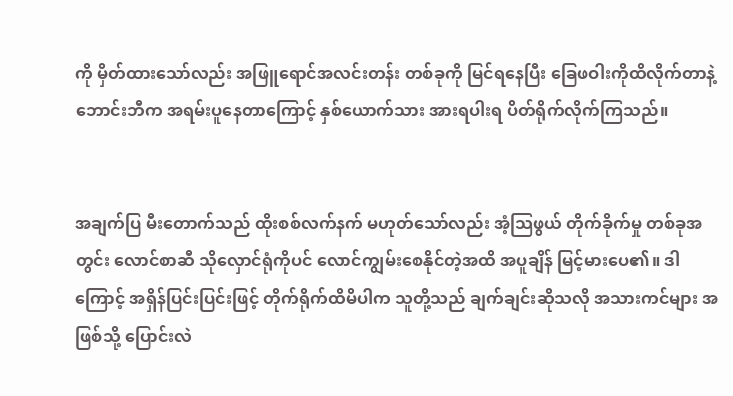ကို မှိတ်ထားသော်လည်း အဖြူရောင်အလင်းတန်း တစ်ခုကို မြင်ရနေပြီး ခြေဖဝါးကိုထိလိုက်တာနဲ့ ဘောင်းဘီက အရမ်းပူနေတာကြောင့် နှစ်ယောက်သား အားရပါးရ ပိတ်ရိုက်လိုက်ကြသည်။


အချက်ပြ မီးတောက်သည် ထိုးစစ်လက်နက် မဟုတ်သော်လည်း အံ့သြဖွယ် တိုက်ခိုက်မှု တစ်ခုအတွင်း လောင်စာဆီ သိုလှောင်ရုံကိုပင် လောင်ကျွမ်းစေနိုင်တဲ့အထိ အပူချိန် မြင့်မားပေ၏။ ဒါကြောင့် အရှိန်ပြင်းပြင်းဖြင့် တိုက်ရိုက်ထိမိပါက သူတို့သည် ချက်ချင်းဆိုသလို အသားကင်များ အဖြစ်သို့ ပြောင်းလဲ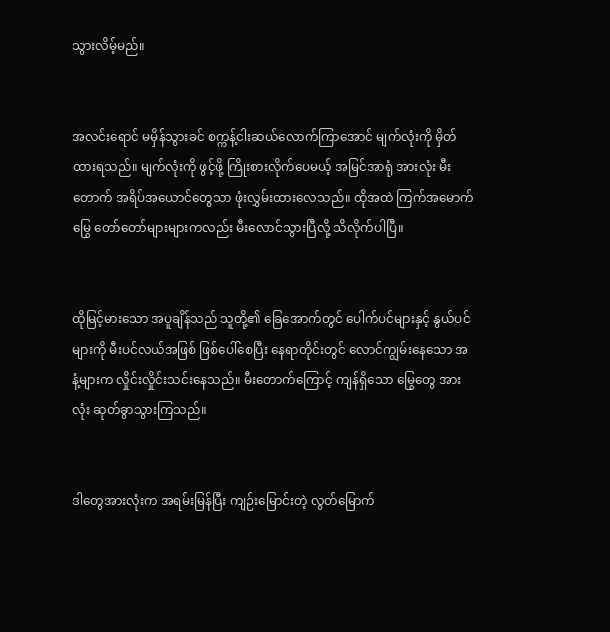သွားလိမ့်မည်။


အလင်းရောင် မမှိန်သွားခင် စက္ကန့်ငါးဆယ်လောက်ကြာအောင် မျက်လုံးကို မှိတ်ထားရသည်။ မျက်လုံးကို ဖွင့်ဖို့ ကြိုးစားလိုက်ပေမယ့် အမြင်အာရုံ အားလုံး မီးတောက် အရိပ်အယောင်တွေသာ ဖုံးလွှမ်းထားလေသည်။ ထိုအထဲ ကြက်အမောက်မြွေ တော်တော်များများကလည်း မီးလောင်သွားပြီလို့ သိလိုက်ပါပြီ။


ထိုမြင့်မားသော အပူချိန်သည် သူတို့၏ ခြေအောက်တွင် ပေါက်ပင်များနှင့် နွယ်ပင်များကို မီးပင်လယ်အဖြစ် ဖြစ်ပေါ်စေပြီး နေရာတိုင်းတွင် လောင်ကျွမ်းနေသော အနံ့များက လှိုင်းလှိုင်းသင်းနေသည်။ မီးတောက်ကြောင့် ကျန်ရှိသော မြွေတွေ အားလုံး ဆုတ်ခွာသွားကြသည်။


ဒါတွေအားလုံးက အရမ်းမြန်ပြီး ကျဉ်းမြောင်းတဲ့ လွတ်မြောက်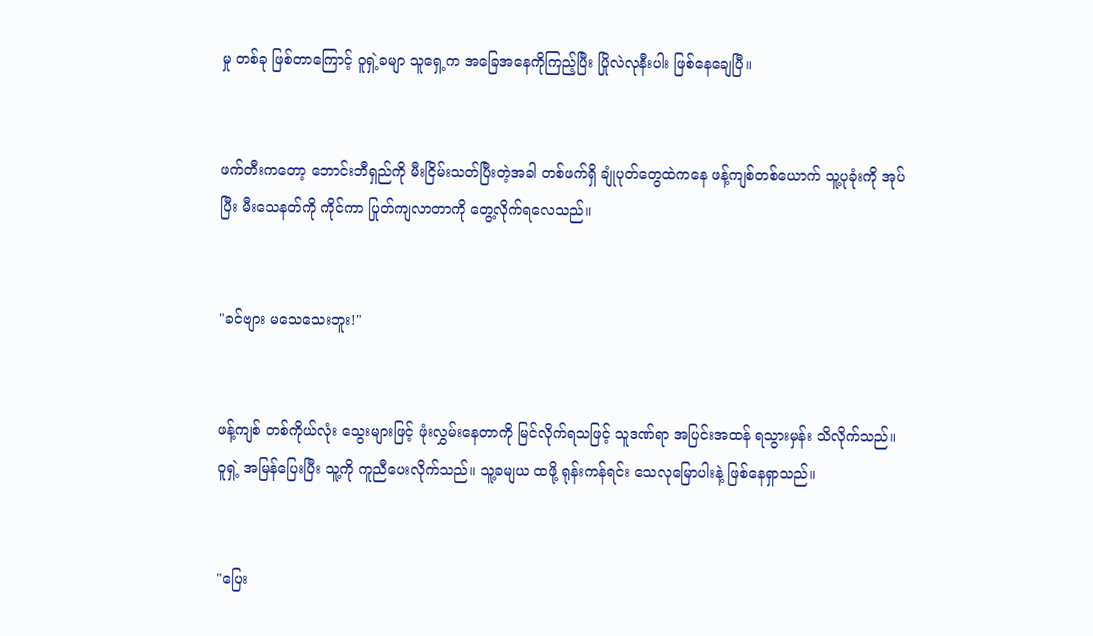မှု တစ်ခု ဖြစ်တာကြောင့် ဝူရှဲ့ခမျာ သူရှေ့က အခြေအနေကိုကြည့်ပြီး ပြိုလဲလုနီးပါး ဖြစ်နေချေပြီ။


ဖက်တီးကတော့ ဘောင်းဘီရှည်ကို မီးငြိမ်းသတ်ပြီးတဲ့အခါ တစ်ဖက်ရှိ ချုံပုတ်တွေထဲကနေ ဖန့်ကျစ်တစ်ယောက် သူ့ပုခုံးကို အုပ်ပြီး မီးသေနတ်ကို ကိုင်ကာ ပြုတ်ကျလာတာကို တွေ့လိုက်ရလေသည်။


"ခင်ဗျား မသေသေးဘူး!"


ဖန့်ကျစ် တစ်ကိုယ်လုံး သွေးများဖြင့် ဖုံးလွှမ်းနေတာကို မြင်လိုက်ရသဖြင့် သူဒဏ်ရာ အပြင်းအထန် ရသွားမှန်း သိလိုက်သည်။ ဝူရှဲ့ အမြန်ပြေးပြီး သူ့ကို ကူညီပေးလိုက်သည်။ သူ့ခမျယ ထဖို့ ရုန်းကန်ရင်း သေလုမြောပါးနဲ့ ဖြစ်နေရှာသည်။


"ပြေး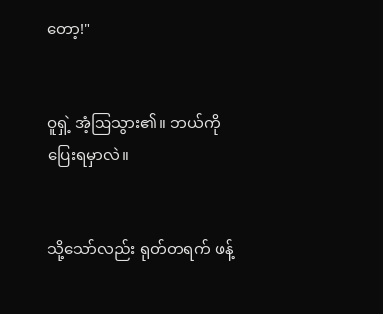တော့!"


ဝူရှဲ့ အံ့ဩသွား၏။ ဘယ်ကို ပြေးရမှာလဲ။


သို့သော်လည်း ရုတ်တရက် ဖန့်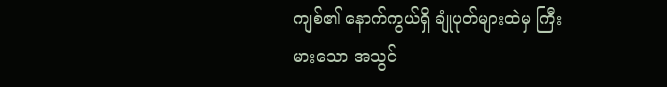ကျစ်၏ နောက်ကွယ်ရှိ ချုံပုတ်များထဲမှ ကြီးမားသော အသွင်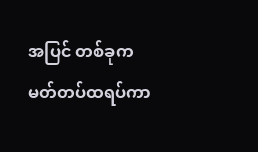အပြင် တစ်ခုက မတ်တပ်ထရပ်ကာ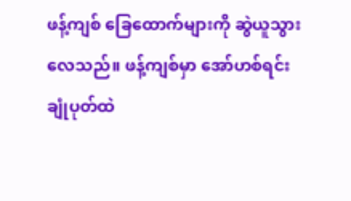ဖန့်ကျစ် ခြေထောက်များကို ဆွဲယူသွားလေသည်။ ဖန့်ကျစ်မှာ အော်ဟစ်ရင်း ချုံပုတ်ထဲ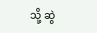သို့ ဆွဲ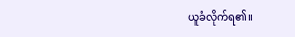ယူခံလိုက်ရ၏။